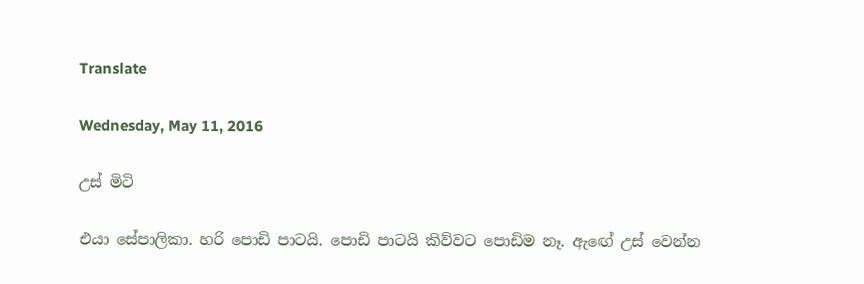Translate

Wednesday, May 11, 2016

උස් මිටි

එයා සේපාලිකා. හරි පොඩි පාටයි. පොඩි පාටයි කිව්වට පොඩිම නෑ. ඇඟේ උස් වෙන්න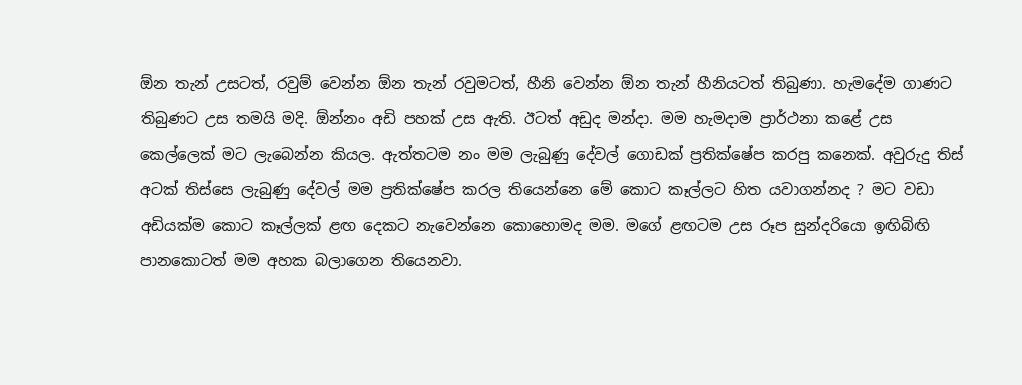ඕන තැන් උසටත්, රවුම් වෙන්න ඕන තැන් රවුමටත්, හීනි වෙන්න ඕන තැන් හීනියටත් තිබුණා. හැමදේම ගාණට තිබුණට උස තමයි මදි. ඕන්නං අඩි පහක් උස ඇති. ඊටත් අඩුද මන්දා. මම හැමදාම ප්‍රාර්ථනා කළේ උස කෙල්ලෙක් මට ලැබෙන්න කියල. ඇත්තටම නං මම ලැබුණු දේවල් ගොඩක් ප්‍රතික්ෂේප කරපු කනෙක්. අවුරුදු තිස් අටක් තිස්සෙ ලැබුණු දේවල් මම ප්‍රතික්ෂේප කරල තියෙන්නෙ මේ කොට කෑල්ලට හිත යවාගන්නද ? මට වඩා අඩියක්ම කොට කෑල්ලක් ළඟ දෙකට නැවෙන්නෙ කොහොමද මම. මගේ ළඟටම උස රූප සුන්දරියො ඉඟිබිඟි පානකොටත් මම අහක බලාගෙන තියෙනවා.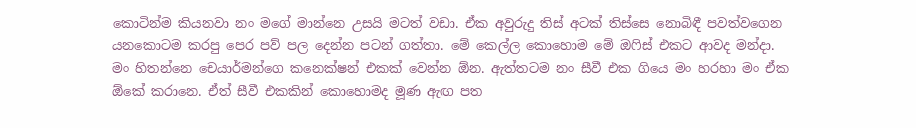කොටින්ම කියනවා නං මගේ මාන්නෙ උසයි මටත් වඩා. ඒක අවුරුදු තිස් අටක් තිස්සෙ නොබිඳී පවත්වගෙන යනකොටම කරපු පෙර පව් පල දෙන්න පටන් ගත්තා. මේ කෙල්ල කොහොම මේ ඔෆිස් එකට ආවද මන්දා. මං හිතන්නෙ චෙයාර්මන්ගෙ කනෙක්ෂන් එකක් වෙන්න ඕන. ඇත්තටම නං සීවී එක ගියෙ මං හරහා මං ඒක ඕකේ කරානෙ. ඒත් සීවී එකකින් කොහොමද මූණ ඇඟ පත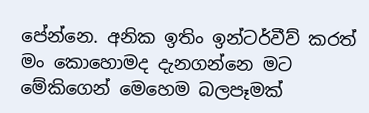පේන්නෙ. අනික ඉතිං ඉන්ටර්වීව් කරත් මං කොහොමද දැනගන්නෙ මට මේකිගෙන් මෙහෙම බලපෑමක්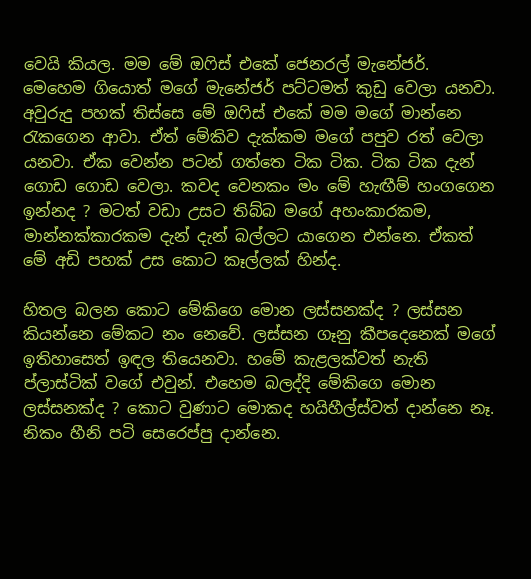වෙයි කියල. මම මේ ඔෆිස් එකේ ජෙනරල් මැනේජර්. මෙහෙම ගියොත් මගේ මැනේජර් පට්ටමත් කුඩු වෙලා යනවා. අවුරුදු පහක් තිස්සෙ මේ ඔෆිස් එකේ මම මගේ මාන්නෙ රැකගෙන ආවා. ඒත් මේකිව දැක්කම මගේ පපුව රත් වෙලා යනවා. ඒක වෙන්න පටන් ගත්තෙ ටික ටික. ටික ටික දැන් ගොඩ ගොඩ වෙලා. කවද වෙනකං මං මේ හැඟීම් හංගගෙන ඉන්නද ? මටත් වඩා උසට තිබ්බ මගේ අහංකාරකම, මාන්නක්කාරකම දැන් දැන් බල්ලට යාගෙන එන්නෙ. ඒකත් මේ අඩි පහක් උස කොට කෑල්ලක් හින්ද.

හිතල බලන කොට මේකිගෙ මොන ලස්සනක්ද ? ලස්සන කියන්නෙ මේකට නං නෙවේ. ලස්සන ගෑනු කීපදෙනෙක් මගේ ඉතිහාසෙත් ඉඳල තියෙනවා. හමේ කැළලක්වත් නැති ප්ලාස්ටික් වගේ එවුන්. එහෙම බලද්දි මේකිගෙ මොන ලස්සනක්ද ? කොට වුණාට මොකද හයිහීල්ස්වත් දාන්නෙ නෑ. නිකං හීනි පටි සෙරෙප්පු දාන්නෙ.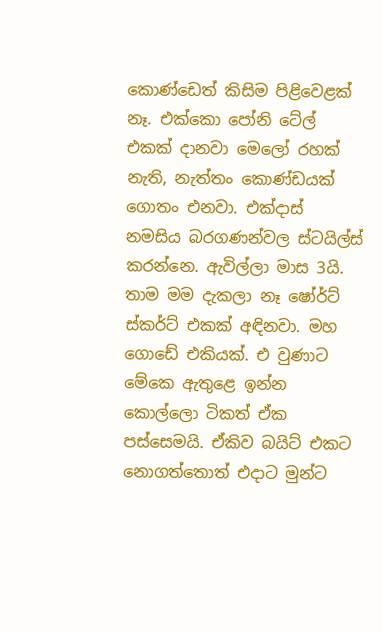කොණ්ඩෙත් කිසිම පිළිවෙළක් නෑ. එක්කො පෝනි ටේල් එකක් දානවා මෙලෝ රහක් නැති, නැත්තං කොණ්ඩයක් ගොතං එනවා. එක්දාස් නමසිය බරගණන්වල ස්ටයිල්ස් කරන්නෙ. ඇවිල්ලා මාස 3යි. තාම මම දැකලා නෑ ෂෝර්ට් ස්කර්ට් එකක් අඳිනවා. මහ ගොඩේ එකියක්. එ වුණාට මේකෙ ඇතුළෙ ඉන්න කොල්ලො ටිකත් ඒක පස්සෙමයි. ඒකිව බයිට් එකට නොගත්තොත් එදාට මුන්ට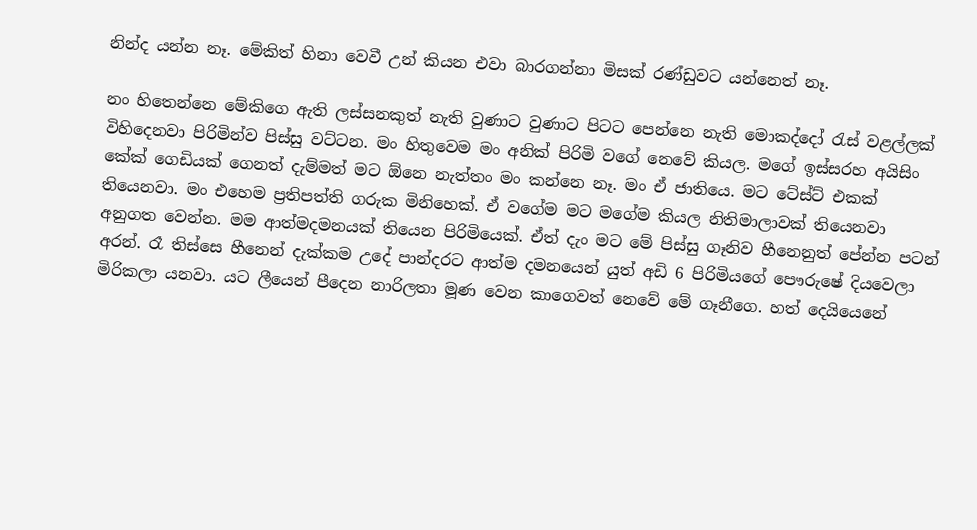නින්ද යන්න නෑ. මේකිත් හිනා වෙවී උන් කියන එවා බාරගන්නා මිසක් රණ්ඩුවට යන්නෙත් නෑ.

නං හිතෙන්නෙ මේකිගෙ ඇති ලස්සනකුත් නැති වුණාට වුණාට පිටට පෙන්නෙ නැති මොකද්දෝ රැස් වළල්ලක් විහිදෙනවා පිරිමින්ව පිස්සු වට්ටන. මං හිතුවෙම මං අනික් පිරිමි වගේ නෙවේ කියල. මගේ ඉස්සරහ අයිසිං කේක් ගෙඩියක් ගෙනත් දැම්මත් මට ඕනෙ නැත්තං මං කන්නෙ නෑ. මං ඒ ජාතියෙ. මට ටේස්ට් එකක් තියෙනවා. මං එහෙම ප්‍රතිපත්ති ගරුක මිනිහෙක්. ඒ වගේම මට මගේම කියල නිතිමාලාවක් තියෙනවා අනුගත වෙන්න. මම ආත්මදමනයක් තියෙන පිරිමියෙක්. ඒත් දැං මට මේ පිස්සු ගෑනිව හීනෙනුත් පේන්න පටන් අරන්. රෑ තිස්සෙ හීනෙන් දැක්කම උදේ පාන්දරට ආත්ම දමනයෙන් යුත් අඩි 6 පිරිමියගේ පෞරුෂේ දියවෙලා මිරිකලා යනවා. යට ලීයෙන් පීදෙන නාරිලතා මූණ වෙන කාගෙවත් නෙවේ මේ ගෑනීගෙ. හත් දෙයියෙනේ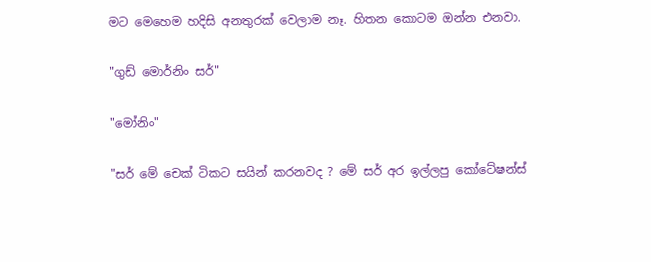මට මෙහෙම හදිසි අනතුරක් වෙලාම නෑ. හිතන කොටම ඔන්න එනවා.

"ගුඩ් මොර්නිං සර්"

"මෝනිං"

"සර් මේ චෙක් ටිකට සයින් කරනවද ? මේ සර් අර ඉල්ලපු කෝටේෂන්ස්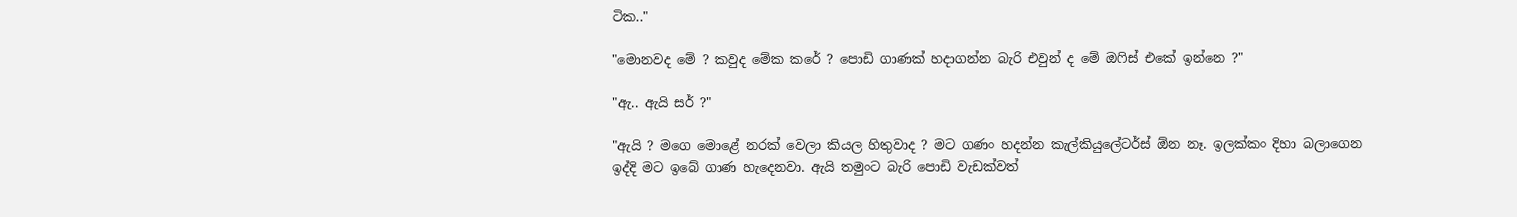ටික.."

"මොනවද මේ ? කවුද මේක කරේ ? පොඩි ගාණක් හදාගන්න බැරි එවුන් ද මේ ඔෆිස් එකේ ඉන්නෙ ?"

"ඇ.. ඇයි සර් ?"

"ඇයි ? මගෙ මොළේ නරක් වෙලා කියල හිතුවාද ? මට ගණං හදන්න කැල්කියුලේටර්ස් ඕන නෑ. ඉලක්කං දිහා බලාගෙන ඉද්දි මට ඉබේ ගාණ හැදෙනවා. ඇයි තමුංට බැරි පොඩි වැඩක්වත්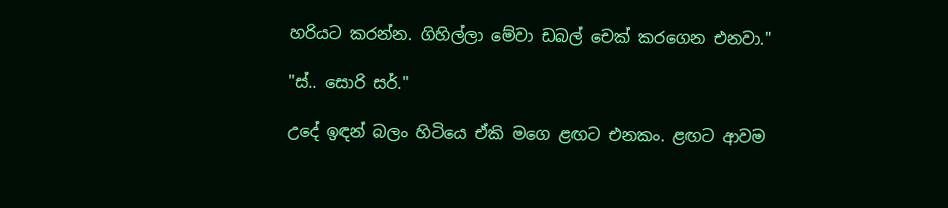හරියට කරන්න. ගිහිල්ලා මේවා ඩබල් චෙක් කරගෙන එනවා."

"ස්.. සොරි සර්."

උදේ ඉඳන් බලං හිටියෙ ඒකි මගෙ ළඟට එනකං. ළඟට ආවම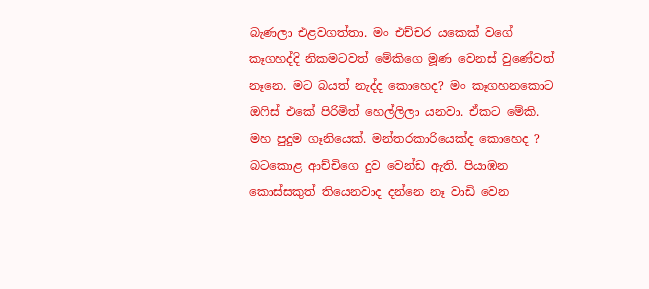බැණලා එළවගත්තා. මං එච්චර යකෙක් වගේ කෑගහද්දි නිකමටවත් මේකිගෙ මූණ වෙනස් වුණේවත් නෑනෙ. මට බයත් නැද්ද කොහෙද? මං කෑගහනකොට ඔෆිස් එකේ පිරිමිත් හෙල්ලිලා යනවා. ඒකට මේකි. මහ පුදුම ගෑනියෙක්. මන්තරකාරියෙක්ද කොහෙද ? බටකොළ ආච්චිගෙ දුව වෙන්ඩ ඇති. පියාඹන කොස්සකුත් තියෙනවාද දන්නෙ නෑ වාඩි වෙන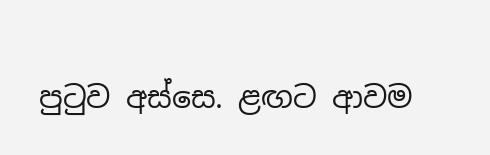පුටුව අස්සෙ. ළඟට ආවම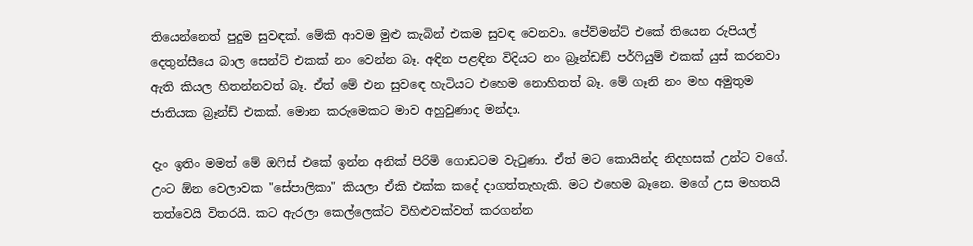තියෙන්නෙත් පුදුම සුවඳක්. මේකි ආවම මුළු කැබින් එකම සුවඳ වෙනවා. පේව්මන්ට් එකේ තියෙන රුපියල් දෙතුන්සීයෙ බාල සෙන්ට් එකක් නං වෙන්න බෑ. අඳින පළඳින විදියට නං බ්‍රෑන්ඩඞ් පර්ෆියුම් එකක් යුස් කරනවා ඇති කියල හිතන්නවත් බෑ. ඒත් මේ එන සුවඳෙ හැටියට එහෙම නොහිතත් බෑ. මේ ගෑනි නං මහ අමුතුම ජාතියක බ්‍රෑන්ඩ් එකක්. මොන කරුමෙකට මාව අහුවුණාද මන්දා.

දැං ඉතිං මමත් මේ ඔෆිස් එකේ ඉන්න අනික් පිරිමි ගොඩටම වැටුණා. ඒත් මට කොයින්ද නිදහසක් උන්ට වගේ. උංට ඕන වෙලාවක "සේපාලිකා" කියලා ඒකි එක්ක කදේ දාගත්තැහැකි. මට එහෙම බෑනෙ. මගේ උස මහතයි තත්වෙයි විතරයි. කට ඇරලා කෙල්ලෙක්ට විහිළුවක්වත් කරගන්න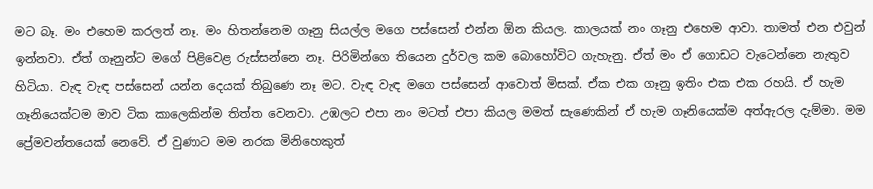මට බෑ. මං එහෙම කරලත් නෑ. මං හිතන්නෙම ගෑනු සියල්ල මගෙ පස්සෙන් එන්න ඕන කියල. කාලයක් නං ගෑනු එහෙම ආවා. තාමත් එන එවුන් ඉන්නවා. ඒත් ගෑනුන්ට මගේ පිළිවෙළ රුස්සන්නෙ නෑ. පිරිමින්ගෙ තියෙන දුර්වල කම බොහෝවිට ගැහැනු. ඒත් මං ඒ ගොඩට වැටෙන්නෙ නැතුව හිටියා. වැඳ වැඳ පස්සෙන් යන්න දෙයක් තිබුණෙ නෑ මට. වැඳ වැඳ මගෙ පස්සෙන් ආවොත් මිසක්. ඒක එක ගෑනු ඉතිං එක එක රහයි. ඒ හැම ගෑනියෙක්ටම මාව ටික කාලෙකින්ම තිත්ත වෙනවා. උඹලට එපා නං මටත් එපා කියල මමත් සැණෙකින් ඒ හැම ගෑනියෙක්ම අත්ඇරල දැම්මා. මම ප්‍රේමවන්තයෙක් නෙවේ. ඒ වුණාට මම නරක මිනිහෙකුත්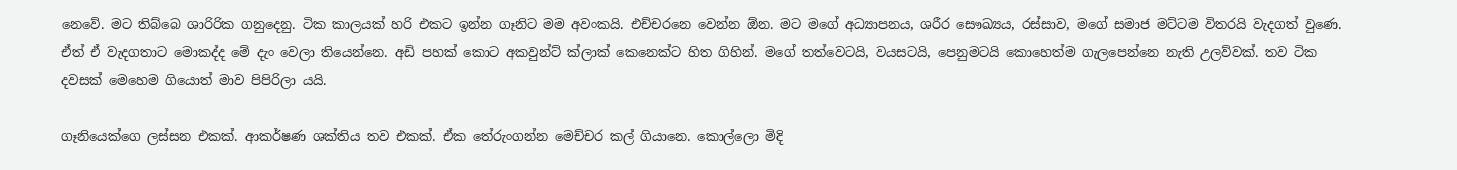නෙවේ. මට තිබ්බෙ ශාරිරික ගනුදෙනු. ටික කාලයක් හරි එකට ඉන්න ගෑනිට මම අවංකයි. එච්චරනෙ වෙන්න ඕන. මට මගේ අධ්‍යාපනය, ශරීර සෞඛ්‍යය, රස්සාව, මගේ සමාජ මට්ටම විතරයි වැදගත් වුණෙ. ඒත් ඒ වැදගතාට මොකද්ද මේ දැං වෙලා තියෙන්නෙ. අඩි පහක් කොට අකවුන්ට් ක්ලාක් කෙනෙක්ට හිත ගිහින්. මගේ තත්වෙටයි, වයසටයි, පෙනුමටයි කොහෙත්ම ගැලපෙන්නෙ නැති උලව්වක්. තව ටික දවසක් මෙහෙම ගියොත් මාව පිපිරිලා යයි.

ගෑනියෙක්ගෙ ලස්සන එකක්. ආකර්ෂණ ශක්තිය තව එකක්. ඒක තේරුංගන්න මෙච්චර කල් ගියානෙ. කොල්ලො මිදි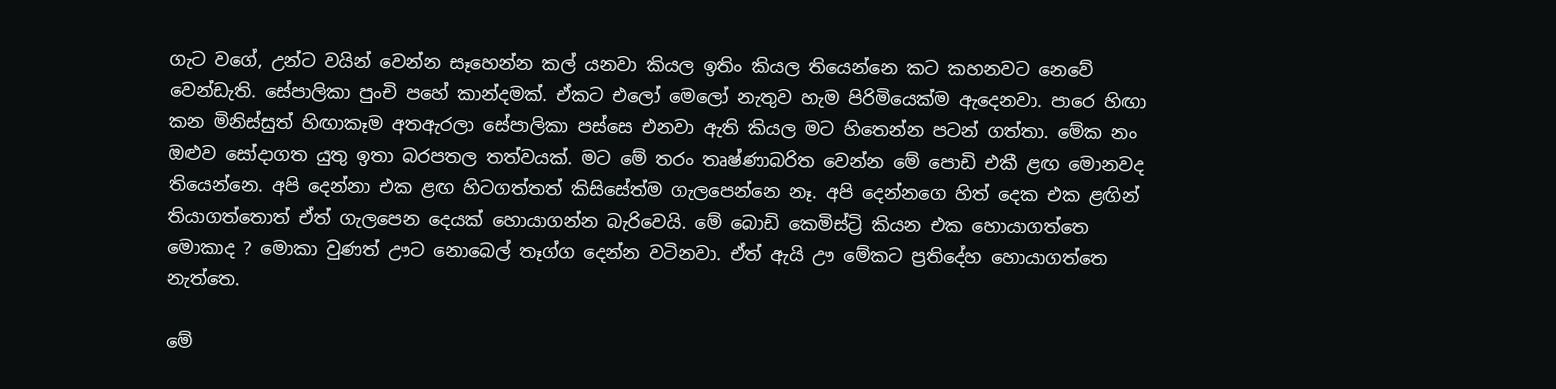ගැට වගේ, උන්ට වයින් වෙන්න සෑහෙන්න කල් යනවා කියල ඉතිං කියල තියෙන්නෙ කට කහනවට නෙවේ වෙන්ඩැති. සේපාලිකා පුංචි පහේ කාන්දමක්. ඒකට එලෝ මෙලෝ නැතුව හැම පිරිමියෙක්ම ඇදෙනවා. පාරෙ හිඟා කන මිනිස්සුත් හිඟාකෑම අතඇරලා සේපාලිකා පස්සෙ එනවා ඇති කියල මට හිතෙන්න පටන් ගත්තා. මේක නං ඔළුව සෝදාගත යුතු ඉතා බරපතල තත්වයක්. මට මේ තරං තෘෂ්ණාබරිත වෙන්න මේ පොඩි එකී ළඟ මොනවද තියෙන්නෙ. අපි දෙන්නා එක ළඟ හිටගත්තත් කිසිසේත්ම ගැලපෙන්නෙ නෑ. අපි දෙන්නගෙ හිත් දෙක එක ළඟින් තියාගත්තොත් ඒත් ගැලපෙන දෙයක් හොයාගන්න බැරිවෙයි. මේ බොඩි කෙමිස්ට්‍රි කියන එක හොයාගත්තෙ මොකාද ? මොකා වුණත් ඌට නොබෙල් තෑග්ග දෙන්න වටිනවා. ඒත් ඇයි ඌ මේකට ප්‍රතිදේහ හොයාගත්තෙ නැත්තෙ.

මේ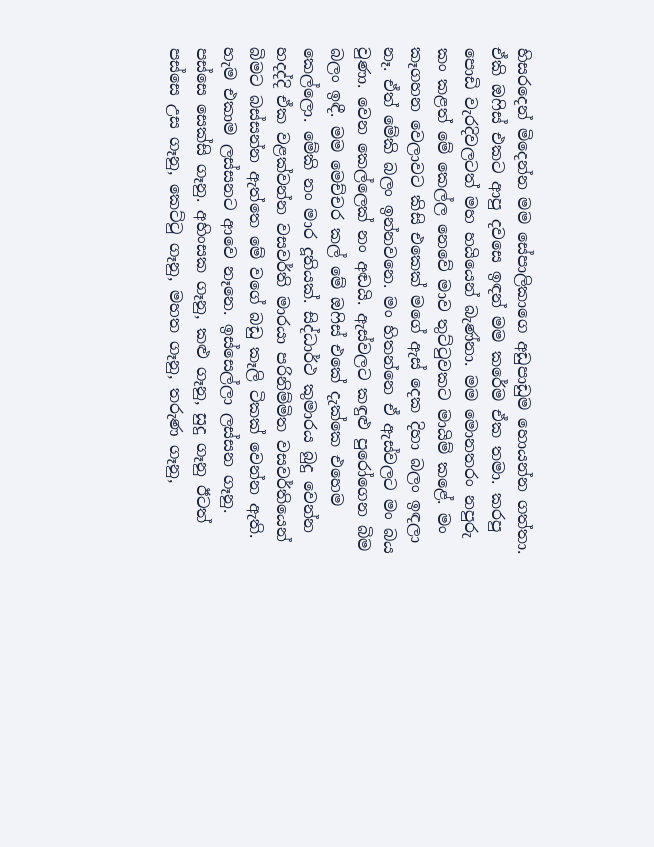හිසරදෙන් මිදෙන්න මම සේපාලිකාගෙ අඩුපාඩුම හොයන්න ගත්තා. ඒකි ඔෆිස් එකට ආපු දවසෙ ඉඳන් මම කරේම ඒක තමා. කරපු පොඩි වැරදිවලටත් මහ හයියෙන් බැණ්නා. මම මොනතරං නපුරු කං කළත් මේ කෙල්ල නෙවේ මාව තුට්ටුවකට මායිම් කළේ. මං කෑගහන වෙලාවට කිසි එකෙක් මගේ ඇස් දෙක දිහා බලං ඉඳලා නෑ. ඒත් මේකි බලං ඉන්නවනෙ. මං හිතන්නෙ ඒ ඇස්වලට මං බය වුණා. වෙන කෙල්ලෙක් නං අඬයි. ඇස්වලට කඳුළු පුරෝගෙන බිම බලං ඉඳී. මම මෙච්චර කල් මේ ඔෆිස් එකේ දැක්කෙ එහෙම කෙල්ලො. මේකි නං මාර දූතියක්. සිද්ධාර්ථ කුමාරය බුදු වෙන්න හදද්දි ඒක වළක්වන්න වසවර්ති මාරයා පරිනිම්මිත වසවර්තියෙන් බිමට බස්සන්න ඇත්තෙ මේ වගේ බඩු කෑලි ටිකක් වෙන්න ඇති. හැම එකාම ලස්සනට ආවෙ නෑනෙ. ඉස්සෙල්ලා ලස්සන ගෑනු. පස්සෙ සෙක්සි ගෑනු. අහිංසක ගෑනු, කළු ගෑනු, සුදු ගෑනු ඊටත් පස්සෙ උස ගෑනු, කෙට්ටු ගෑනු, මහත ගෑනු, තරුණ ගෑනු,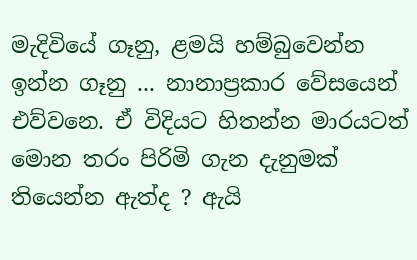මැදිවියේ ගෑනු, ළමයි හම්බුවෙන්න ඉන්න ගෑනු ... නානාප්‍රකාර වේසයෙන් එව්වනෙ. ඒ විදියට හිතන්න මාරයටත් මොන තරං පිරිමි ගැන දැනුමක් තියෙන්න ඇත්ද ? ඇයි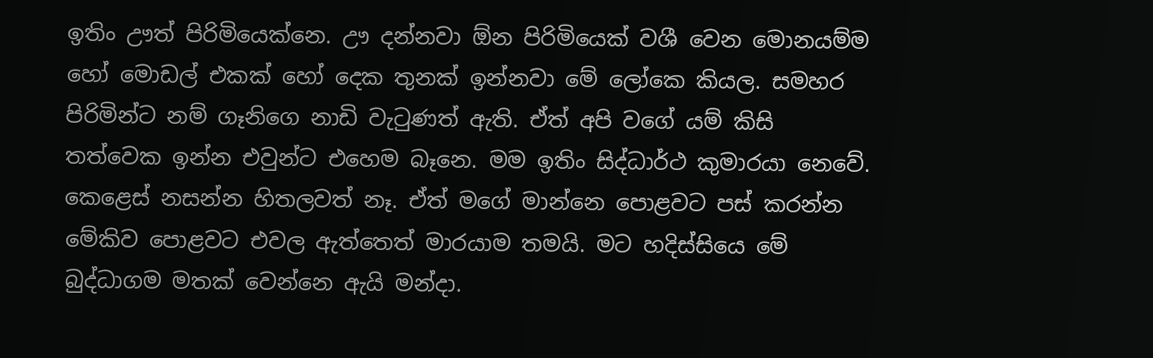ඉතිං ඌත් පිරිමියෙක්නෙ. ඌ දන්නවා ඕන පිරිමියෙක් වශී වෙන මොනයම්ම හෝ මොඩල් එකක් හෝ දෙක තුනක් ඉන්නවා මේ ලෝකෙ කියල. සමහර පිරිමින්ට නම් ගෑනිගෙ නාඩි වැටුණත් ඇති. ඒත් අපි වගේ යම් කිසි තත්වෙක ඉන්න එවුන්ට එහෙම බෑනෙ. මම ඉතිං සිද්ධාර්ථ කුමාරයා නෙවේ. කෙළෙස් නසන්න හිතලවත් නෑ. ඒත් මගේ මාන්නෙ පොළවට පස් කරන්න මේකිව පොළවට එවල ඇත්තෙත් මාරයාම තමයි. මට හදිස්සියෙ මේ බුද්ධාගම මතක් වෙන්නෙ ඇයි මන්දා.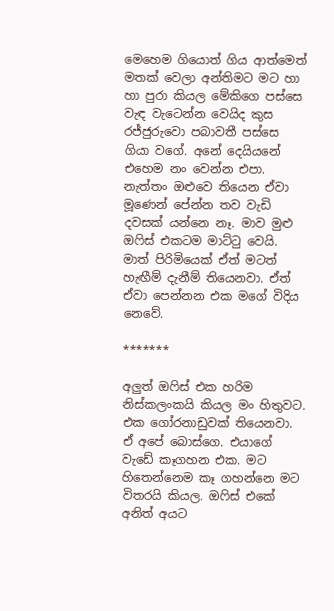මෙහෙම ගියොත් ගිය ආත්මෙත් මතක් වෙලා අන්තිමට මට හා හා පුරා කියල මේකිගෙ පස්සෙ වැඳ වැටෙන්න වෙයිද කුස රජ්ජුරුවො පබාවතී පස්සෙ ගියා වගේ. අනේ දෙයියනේ එහෙම නං වෙන්න එපා. නැත්තං ඔළුවෙ තියෙන ඒවා මූණෙන් පේන්න තව වැඩි දවසක් යන්නෙ නෑ. මාව මුළු ඔෆිස් එකටම මාට්ටු වෙයි. මාත් පිරිමියෙක් ඒත් මටත් හැඟීම් දැනීම් තියෙනවා. ඒත් ඒවා පෙන්නන එක මගේ විදිය නෙවේ.

*******

අලුත් ඔෆිස් එක හරිම නිස්කලංකයි කියල මං හිතුවට. එක ගෝරනාඩුවක් තියෙනවා. ඒ අපේ බොස්ගෙ. එයාගේ වැඩේ කෑගහන එක. මට හිතෙන්නෙම කෑ ගහන්නෙ මට විතරයි කියල. ඔෆිස් එකේ අනිත් අයට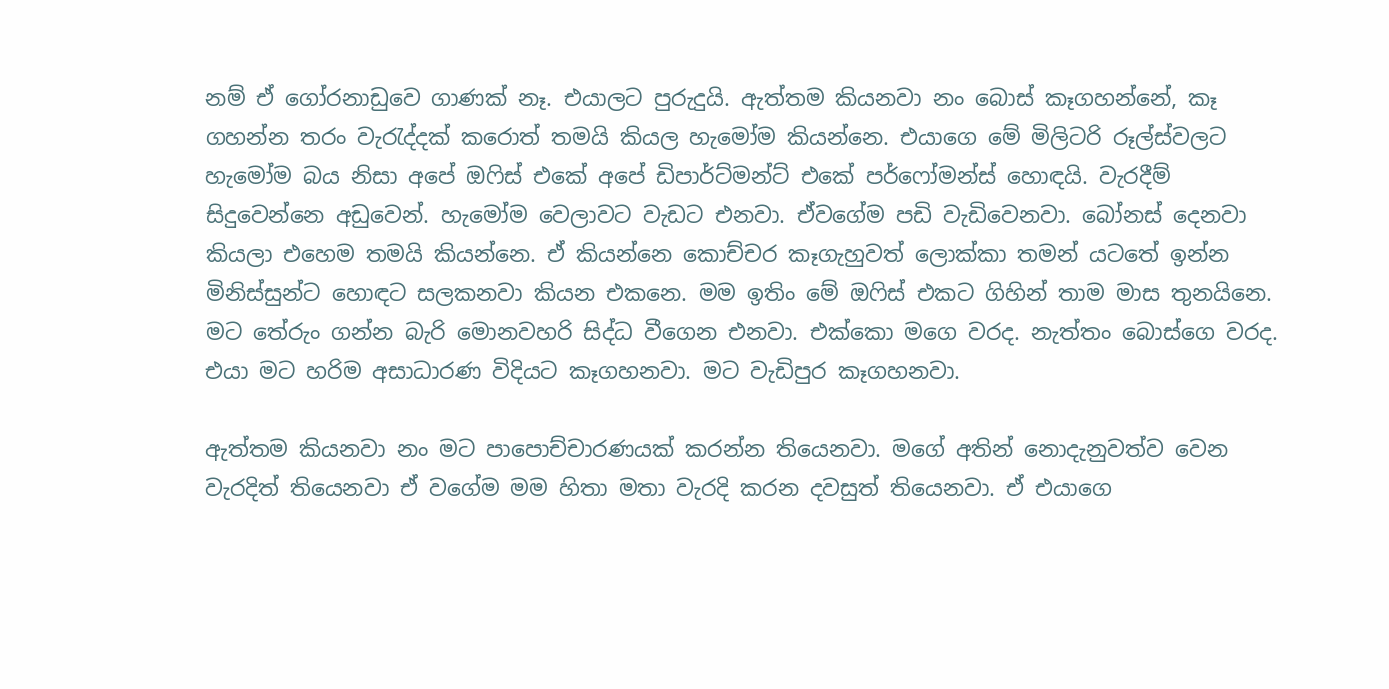නම් ඒ ගෝරනාඩුවෙ ගාණක් නෑ. එයාලට පුරුදුයි. ඇත්තම කියනවා නං බොස් කෑගහන්නේ, කෑ ගහන්න තරං වැරැද්දක් කරොත් තමයි කියල හැමෝම කියන්නෙ. එයාගෙ මේ මිලිටරි රූල්ස්වලට හැමෝම බය නිසා අපේ ඔෆිස් එකේ අපේ ඩිපාර්ට්මන්ට් එකේ පර්ෆෝමන්ස් හොඳයි. වැරදීම් සිදුවෙන්නෙ අඩුවෙන්. හැමෝම වෙලාවට වැඩට එනවා. ඒවගේම පඩි වැඩිවෙනවා. බෝනස් දෙනවා කියලා එහෙම තමයි කියන්නෙ. ඒ කියන්නෙ කොච්චර කෑගැහුවත් ලොක්කා තමන් යටතේ ඉන්න මිනිස්සුන්ට හොඳට සලකනවා කියන එකනෙ. මම ඉතිං මේ ඔෆිස් එකට ගිහින් තාම මාස තුනයිනෙ. මට තේරුං ගන්න බැරි මොනවහරි සිද්ධ වීගෙන එනවා. එක්කො මගෙ වරද. නැත්තං බොස්ගෙ වරද. එයා මට හරිම අසාධාරණ විදියට කෑගහනවා. මට වැඩිපුර කෑගහනවා.

ඇත්තම කියනවා නං මට පාපොච්චාරණයක් කරන්න තියෙනවා. මගේ අතින් නොදැනුවත්ව වෙන වැරදිත් තියෙනවා ඒ වගේම මම හිතා මතා වැරදි කරන දවසුත් තියෙනවා. ඒ එයාගෙ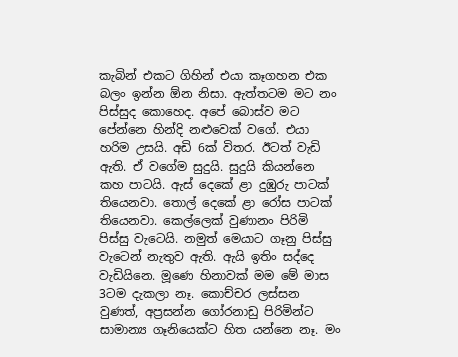කැබින් එකට ගිහින් එයා කෑගහන එක බලං ඉන්න ඕන නිසා. ඇත්තටම මට නං පිස්සුද කොහෙද. අපේ බොස්ව මට පේන්නෙ හින්දි නළුවෙක් වගේ. එයා හරිම උසයි. අඩි 6ක් විතර. ඊටත් වැඩි ඇති. ඒ වගේම සුදුයි. සුදුයි කියන්නෙ කහ පාටයි. ඇස් දෙකේ ළා දුඹුරු පාටක් තියෙනවා. තොල් දෙකේ ළා රෝස පාටක් තියෙනවා. කෙල්ලෙක් වුණානං පිරිමි පිස්සු වැටෙයි. නමුත් මෙයාට ගෑනු පිස්සු වැටෙන් නැතුව ඇති. ඇයි ඉතිං සද්දෙ වැඩියිනෙ. මූණෙ හිනාවක් මම මේ මාස 3ටම දැකලා නෑ. කොච්චර ලස්සන වුණත්, අප්‍රසන්න ගෝරනාඩු පිරිමින්ට සාමාන්‍ය ගෑනියෙක්ට හිත යන්නෙ නෑ. මං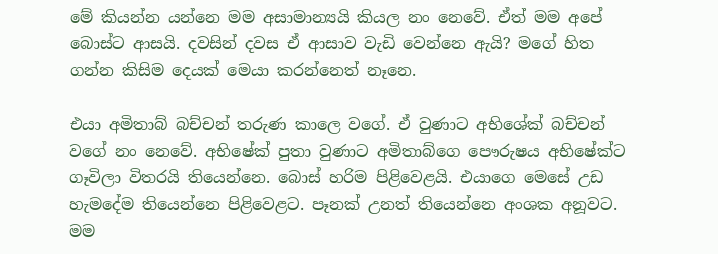මේ කියන්න යන්නෙ මම අසාමාන්‍යයි කියල නං නෙවේ. ඒත් මම අපේ බොස්ට ආසයි. දවසින් දවස ඒ ආසාව වැඩි වෙන්නෙ ඇයි? මගේ හිත ගන්න කිසිම දෙයක් මෙයා කරන්නෙත් නෑනෙ.

එයා අමිතාබ් බච්චන් තරුණ කාලෙ වගේ. ඒ වුණාට අභිශේක් බච්චන් වගේ නං නෙවේ. අභිෂේක් පුතා වුණාට අමිතාබ්ගෙ පෞරුෂය අභිෂේක්ට ගෑවිලා විතරයි තියෙන්නෙ. බොස් හරිම පිළිවෙළයි. එයාගෙ මෙසේ උඩ හැමදේම තියෙන්නෙ පිළිවෙළට. පෑනක් උනත් තියෙන්නෙ අංශක අනූවට. මම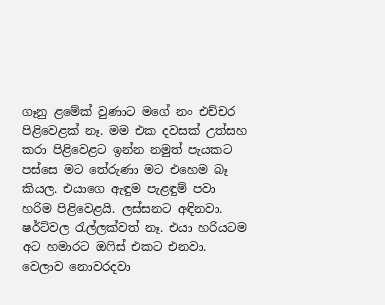ගෑනු ළමේක් වුණාට මගේ නං එච්චර පිළිවෙළක් නෑ. මම එක දවසක් උත්සහ කරා පිළිවෙළට ඉන්න නමුත් පැයකට පස්සෙ මට තේරුණා මට එහෙම බෑ කියල. එයාගෙ ඇඳුම පැළඳුම් පවා හරිම පිළිවෙළයි. ලස්සනට අඳිනවා. ෂර්ට්වල රැල්ලක්වත් නෑ. එයා හරියටම අට හමාරට ඔෆිස් එකට එනවා. වෙලාව නොවරදවා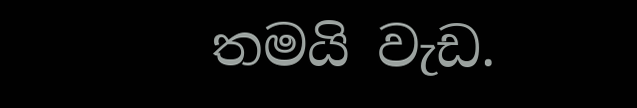තමයි වැඩ.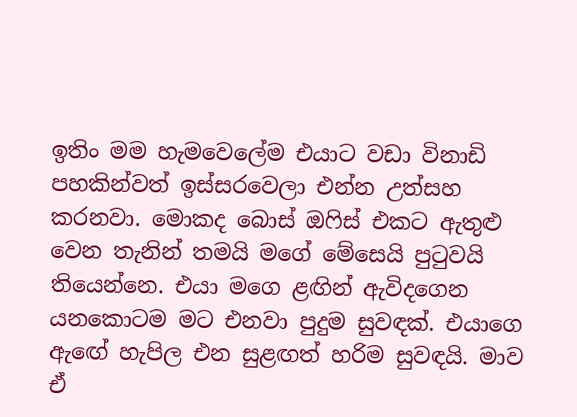ඉතිං මම හැමවෙලේම එයාට වඩා විනාඩි පහකින්වත් ඉස්සරවෙලා එන්න උත්සහ කරනවා. මොකද බොස් ඔෆිස් එකට ඇතුළු වෙන තැනින් තමයි මගේ මේසෙයි පුටුවයි තියෙන්නෙ. එයා මගෙ ළඟින් ඇවිදගෙන යනකොටම මට එනවා පුදුම සුවඳක්. එයාගෙ ඇඟේ හැපිල එන සුළඟත් හරිම සුවඳයි. මාව ඒ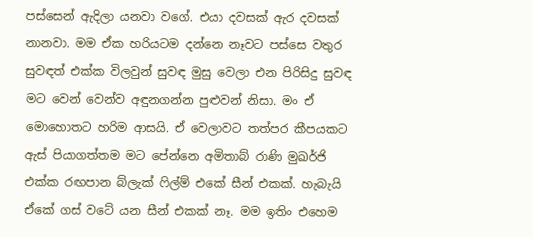පස්සෙන් ඇදිලා යනවා වගේ. එයා දවසක් ඇර දවසක් නානවා. මම ඒක හරියටම දන්නෙ නෑවට පස්සෙ වතුර සුවඳත් එක්ක විලවුන් සුවඳ මුසු වෙලා එන පිරිසිදු සුවඳ මට වෙන් වෙන්ව අඳුනගන්න පුළුවන් නිසා. මං ඒ මොහොතට හරිම ආසයි. ඒ වෙලාවට තත්පර කීපයකට ඇස් පියාගත්තම මට පේන්නෙ අමිතාබ් රාණි මුඛර්ජි එක්ක රඟපාන බ්ලැක් ෆිල්ම් එකේ සීන් එකක්. හැබැයි ඒකේ ගස් වටේ යන සීන් එකක් නෑ. මම ඉතිං එහෙම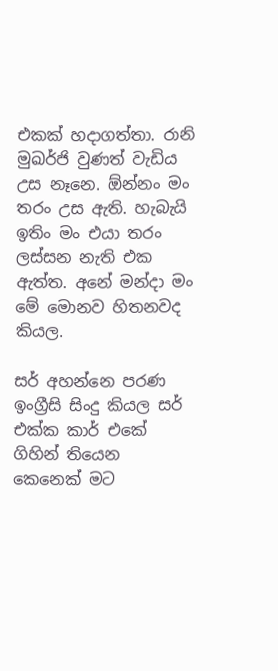එකක් හදාගත්තා. රානි මුඛර්ජි වුණත් වැඩිය උස නෑනෙ. ඕන්නං මං තරං උස ඇති. හැබැයි ඉතිං මං එයා තරං ලස්සන නැති එක ඇත්ත. අනේ මන්දා මං මේ මොනව හිතනවද කියල.

සර් අහන්නෙ පරණ ඉංග්‍රීසි සිංදු කියල සර් එක්ක කාර් එකේ ගිහින් තියෙන කෙනෙක් මට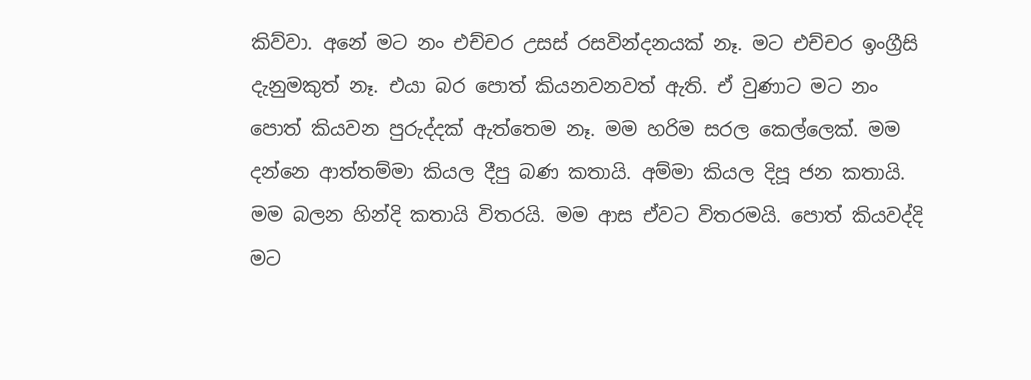කිව්වා. අනේ මට නං එච්චර උසස් රසවින්දනයක් නෑ. මට එච්චර ඉංග්‍රීසි දැනුමකුත් නෑ. එයා බර පොත් කියනවනවත් ඇති. ඒ වුණාට මට නං පොත් කියවන පුරුද්දක් ඇත්තෙම නෑ. මම හරිම සරල කෙල්ලෙක්. මම දන්නෙ ආත්තම්මා කියල දීපු බණ කතායි. අම්මා කියල දිපූ ජන කතායි. මම බලන හින්දි කතායි විතරයි. මම ආස ඒවට විතරමයි. පොත් කියවද්දි මට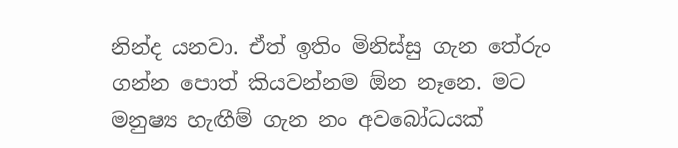නින්ද යනවා. ඒත් ඉතිං මිනිස්සු ගැන තේරුං ගන්න පොත් කියවන්නම ඕන නෑනෙ. මට මනුෂ්‍ය හැඟීම් ගැන නං අවබෝධයක්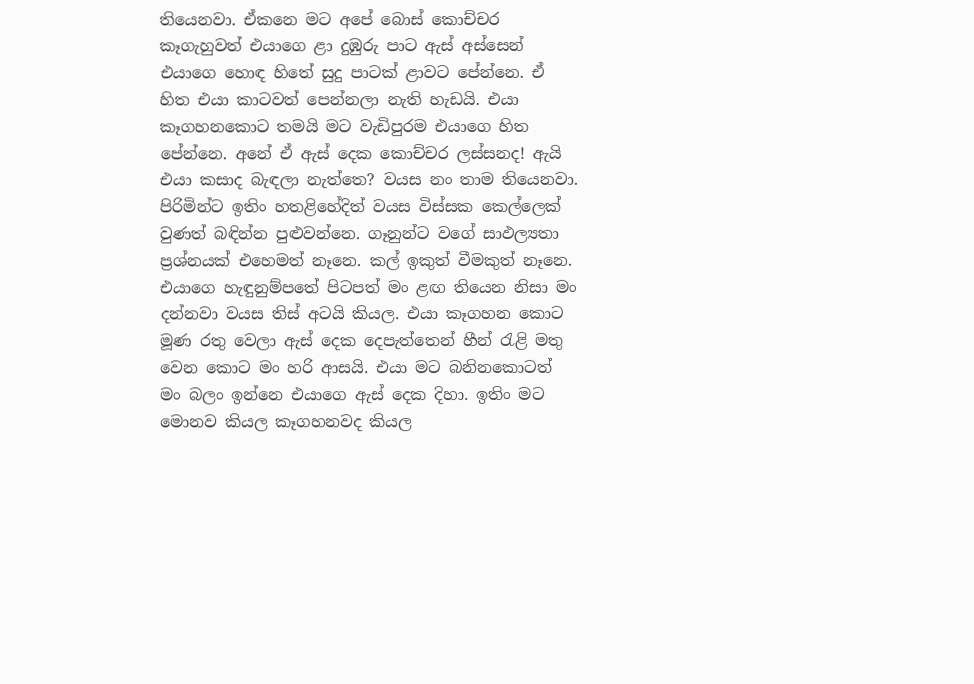තියෙනවා. ඒකනෙ මට අපේ බොස් කොච්චර කෑගැහුවත් එයාගෙ ළා දුඹුරු පාට ඇස් අස්සෙන් එයාගෙ හොඳ හිතේ සුදු පාටක් ළාවට පේන්නෙ. ඒ හිත එයා කාටවත් පෙන්නලා නැති හැඩයි. එයා කෑගහනකොට තමයි මට වැඩිපුරම එයාගෙ හිත පේන්නෙ. අනේ ඒ ඇස් දෙක කොච්චර ලස්සනද! ඇයි එයා කසාද බැඳලා නැත්තෙ? වයස නං තාම තියෙනවා. පිරිමින්ට ඉතිං හතළිහේදිත් වයස විස්සක කෙල්ලෙක් වුණත් බඳින්න පුළුවන්නෙ. ගෑනුන්ට වගේ සාඵල්‍යතා ප්‍රශ්නයක් එහෙමත් නෑනෙ. කල් ඉකුත් වීමකුත් නෑනෙ. එයාගෙ හැඳුනුම්පතේ පිටපත් මං ළඟ තියෙන නිසා මං දන්නවා වයස තිස් අටයි කියල. එයා කෑගහන කොට මූණ රතු වෙලා ඇස් දෙක දෙපැත්තෙන් හීන් රැළි මතු වෙන කොට මං හරි ආසයි. එයා මට බනිනකොටත් මං බලං ඉන්නෙ එයාගෙ ඇස් දෙක දිහා. ඉතිං මට මොනව කියල කෑගහනවද කියල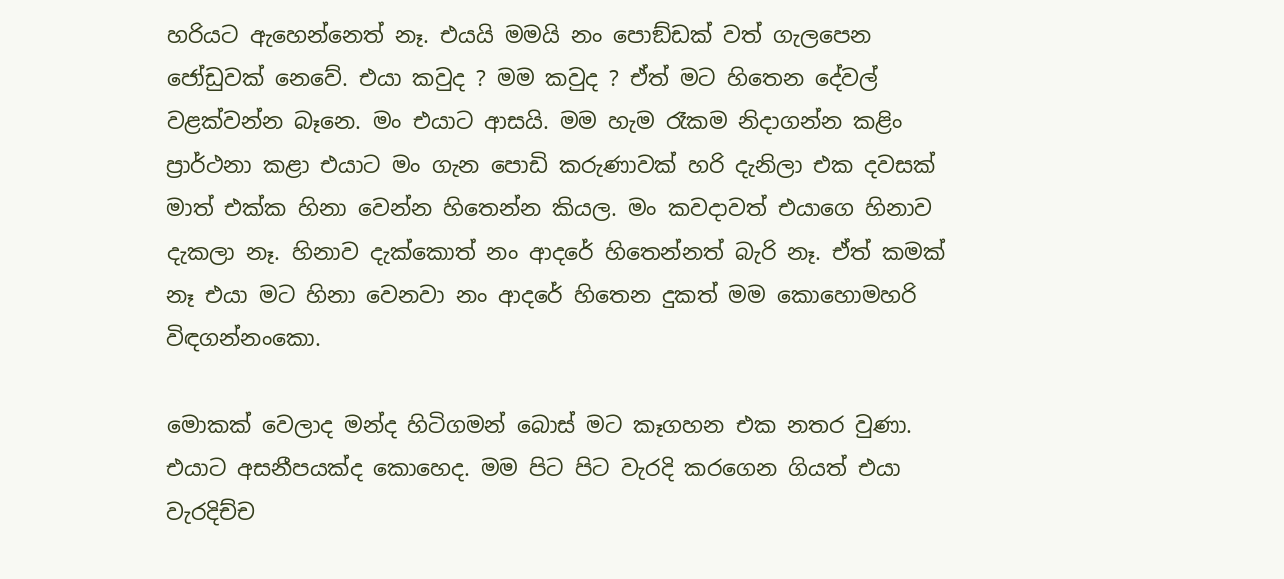හරියට ඇහෙන්නෙත් නෑ. එයයි මමයි නං පොඞ්ඩක් වත් ගැලපෙන ජෝඩුවක් නෙවේ. එයා කවුද ? මම කවුද ? ඒත් මට හිතෙන දේවල් වළක්වන්න බෑනෙ. මං එයාට ආසයි. මම හැම රෑකම නිදාගන්න කළිං ප්‍රාර්ථනා කළා එයාට මං ගැන පොඩි කරුණාවක් හරි දැනිලා එක දවසක් මාත් එක්ක හිනා වෙන්න හිතෙන්න කියල. මං කවදාවත් එයාගෙ හිනාව දැකලා නෑ. හිනාව දැක්කොත් නං ආදරේ හිතෙන්නත් බැරි නෑ. ඒත් කමක් නෑ එයා මට හිනා වෙනවා නං ආදරේ හිතෙන දුකත් මම කොහොමහරි විඳගන්නංකො.

මොකක් වෙලාද මන්ද හිටිගමන් බොස් මට කෑගහන එක නතර වුණා. එයාට අසනීපයක්ද කොහෙද. මම පිට පිට වැරදි කරගෙන ගියත් එයා වැරදිච්ච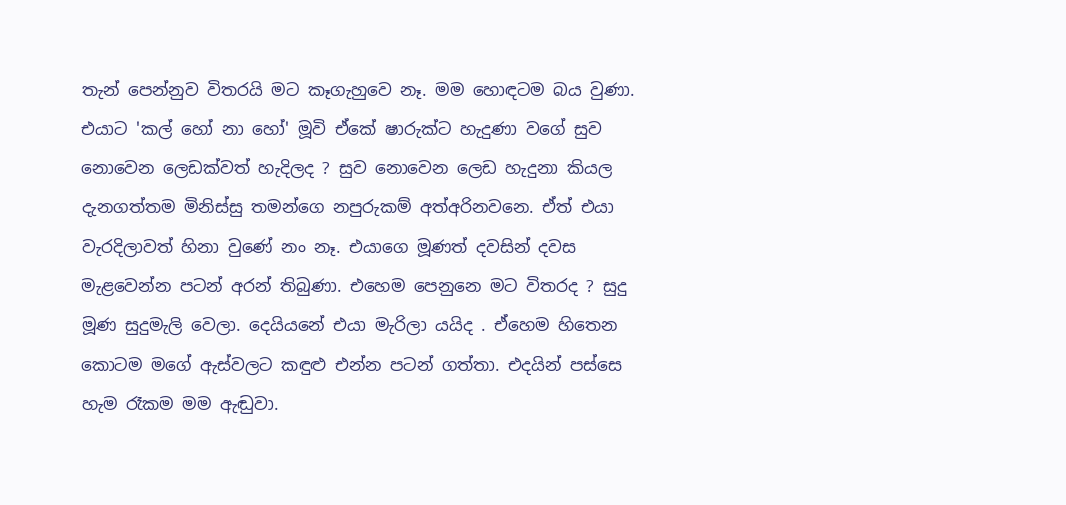තැන් පෙන්නුව විතරයි මට කෑගැහුවෙ නෑ. මම හොඳටම බය වුණා. එයාට 'කල් හෝ නා හෝ' මූවි ඒකේ ෂාරුක්ට හැදුණා වගේ සුව නොවෙන ලෙඩක්වත් හැදිලද ? සුව නොවෙන ලෙඩ හැදුනා කියල දැනගත්තම මිනිස්සු තමන්ගෙ නපුරුකම් අත්අරිනවනෙ. ඒත් එයා වැරදිලාවත් හිනා වුණේ නං නෑ. එයාගෙ මූණත් දවසින් දවස මැළවෙන්න පටන් අරන් තිබුණා. එහෙම පෙනුනෙ මට විතරද ? සුදු මූණ සුදුමැලි වෙලා. දෙයියනේ එයා මැරිලා යයිද . ඒහෙම හිතෙන කොටම මගේ ඇස්වලට කඳුළු එන්න පටන් ගත්තා. එදයින් පස්සෙ හැම රෑකම මම ඇඬුවා.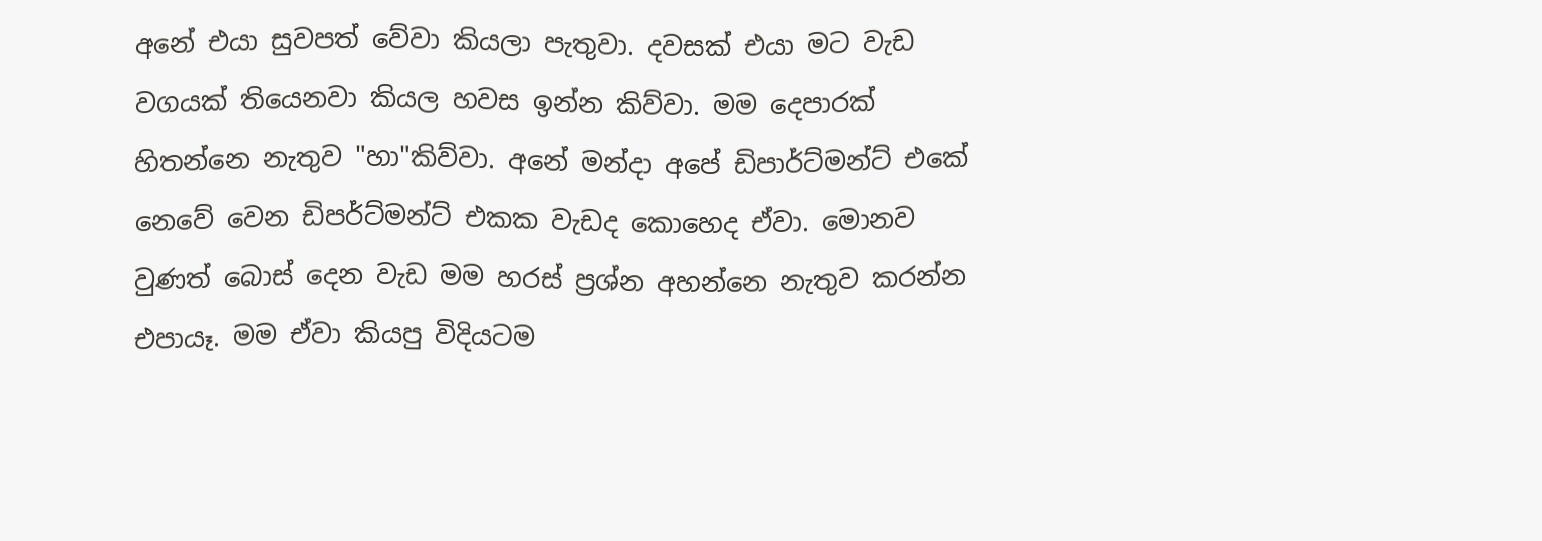අනේ එයා සුවපත් වේවා කියලා පැතුවා. දවසක් එයා මට වැඩ වගයක් තියෙනවා කියල හවස ඉන්න කිව්වා. මම දෙපාරක් හිතන්නෙ නැතුව "හා"කිව්වා. අනේ මන්දා අපේ ඩිපාර්ට්මන්ට් එකේ නෙවේ වෙන ඩිපර්ට්මන්ට් එකක වැඩද කොහෙද ඒවා. මොනව වුණත් බොස් දෙන වැඩ මම හරස් ප්‍රශ්න අහන්නෙ නැතුව කරන්න එපායෑ. මම ඒවා කියපු විදියටම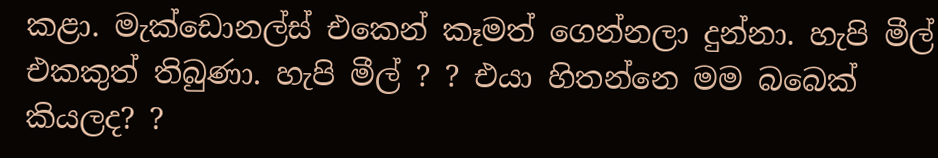කළා. මැක්ඩොනල්ස් එකෙන් කෑමත් ගෙන්නලා දුන්නා. හැපි මීල් එකකුත් තිබුණා. හැපි මීල් ? ? එයා හිතන්නෙ මම බබෙක් කියලද? ?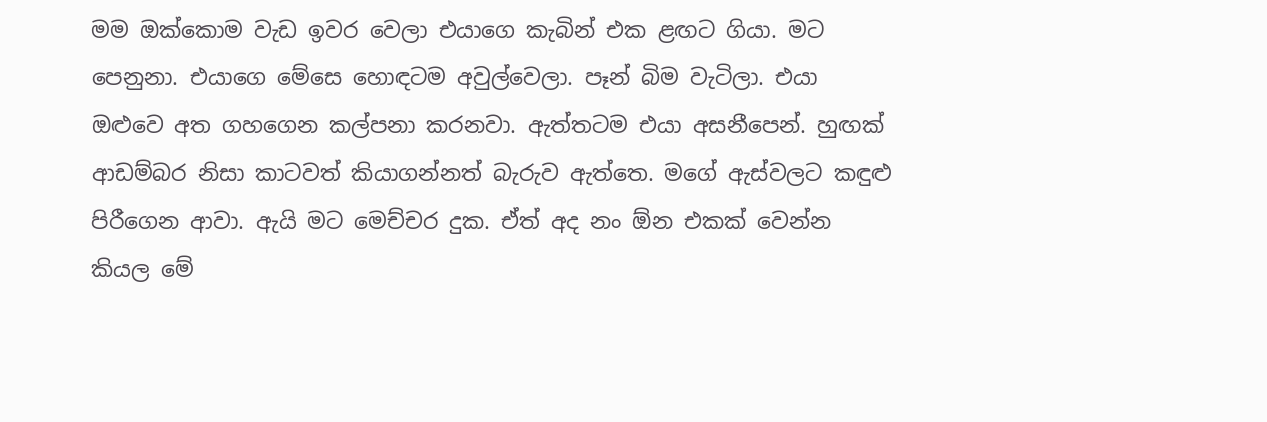මම ඔක්කොම වැඩ ඉවර වෙලා එයාගෙ කැබින් එක ළඟට ගියා. මට පෙනුනා. එයාගෙ මේසෙ හොඳටම අවුල්වෙලා. පෑන් බිම වැටිලා. එයා ඔළුවෙ අත ගහගෙන කල්පනා කරනවා. ඇත්තටම එයා අසනීපෙන්. හුඟක් ආඩම්බර නිසා කාටවත් කියාගන්නත් බැරුව ඇත්තෙ. මගේ ඇස්වලට කඳුළු පිරීගෙන ආවා. ඇයි මට මෙච්චර දුක. ඒත් අද නං ඕන එකක් වෙන්න කියල මේ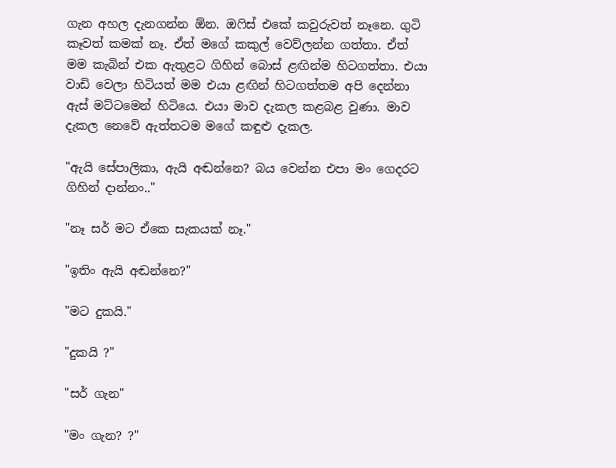ගැන අහල දැනගන්න ඕන. ඔෆිස් එකේ කවුරුවත් නෑනෙ. ගුටි කෑවත් කමක් නෑ. ඒත් මගේ කකුල් වෙව්ලන්න ගත්තා. ඒත් මම කැබින් එක ඇතුළට ගිහින් බොස් ළඟින්ම හිටගත්තා. එයා වාඩි වෙලා හිටියත් මම එයා ළඟින් හිටගත්තම අපි දෙන්නා ඇස් මට්ටමෙන් හිටියෙ. එයා මාව දැකල කළබළ වුණා. මාව දැකල නෙවේ ඇත්තටම මගේ කඳුළු දැකල.

"ඇයි සේපාලිකා, ඇයි අඬන්නෙ? බය වෙන්න එපා මං ගෙදරට ගිහින් දාන්නං.."

"නෑ සර් මට ඒකෙ සැකයක් නෑ."

"ඉතිං ඇයි අඬන්නෙ?"

"මට දුකයි."

"දුකයි ?"

"සර් ගැන"

"මං ගැන? ?"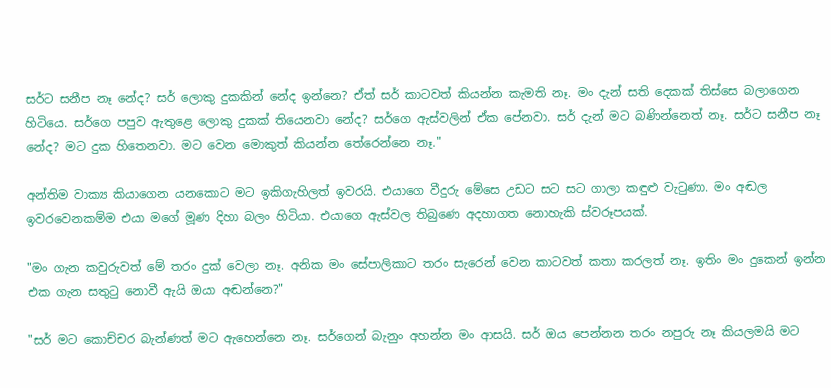සර්ට සනීප නෑ නේද? සර් ලොකු දුකකින් නේද ඉන්නෙ? ඒත් සර් කාටවත් කියන්න කැමති නෑ. මං දැන් සති දෙකක් තිස්සෙ බලාගෙන හිටියෙ. සර්ගෙ පපුව ඇතුළෙ ලොකු දුකක් තියෙනවා නේද? සර්ගෙ ඇස්වලින් ඒක පේනවා. සර් දැන් මට බණින්නෙත් නෑ. සර්ට සනීප නෑ නේද? මට දුක හිතෙනවා. මට වෙන මොකුත් කියන්න තේරෙන්නෙ නෑ."

අන්තිම වාක්‍ය කියාගෙන යනකොට මට ඉකිගැහිලත් ඉවරයි. එයාගෙ වීදුරු මේසෙ උඩට සට සට ගාලා කඳුළු වැටුණා. මං අඬල ඉවරවෙනකම්ම එයා මගේ මූණ දිහා බලං හිටියා. එයාගෙ ඇස්වල තිබුණෙ අදහාගත නොහැකි ස්වරූපයක්.

"මං ගැන කවුරුවත් මේ තරං දුක් වෙලා නෑ. අනික මං සේපාලිකාට තරං සැරෙන් වෙන කාටවත් කතා කරලත් නෑ. ඉතිං මං දුකෙන් ඉන්න එක ගැන සතුටු නොවී ඇයි ඔයා අඬන්නෙ?"

"සර් මට කොච්චර බැන්ණත් මට ඇහෙන්නෙ නෑ. සර්ගෙන් බැනුං අහන්න මං ආසයි. සර් ඔය පෙන්නන තරං නපුරු නෑ කියලමයි මට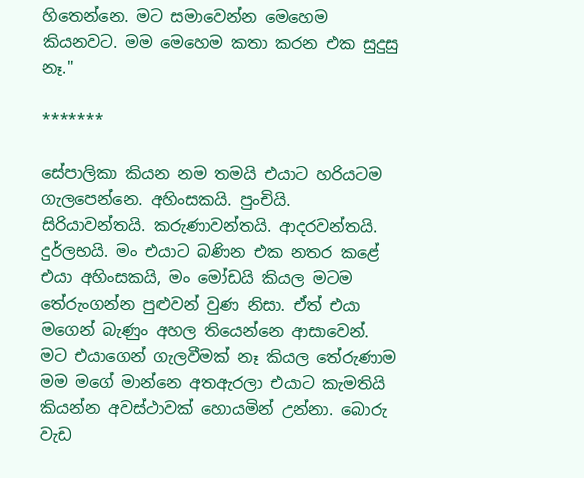හිතෙන්නෙ. මට සමාවෙන්න මෙහෙම කියනවට. මම මෙහෙම කතා කරන එක සුදුසු නෑ."

*******

සේපාලිකා කියන නම තමයි එයාට හරියටම ගැලපෙන්නෙ. අහිංසකයි. පුංචියි. සිරියාවන්තයි. කරුණාවන්තයි. ආදරවන්තයි. දුර්ලභයි. මං එයාට බණින එක නතර කළේ එයා අහිංසකයි, මං මෝඩයි කියල මටම තේරුංගන්න පුළුවන් වුණ නිසා. ඒත් එයා මගෙන් බැණුං අහල තියෙන්නෙ ආසාවෙන්. මට එයාගෙන් ගැලවීමක් නෑ කියල තේරුණාම මම මගේ මාන්නෙ අතඇරලා එයාට කැමතියි කියන්න අවස්ථාවක් හොයමින් උන්නා. බොරු වැඩ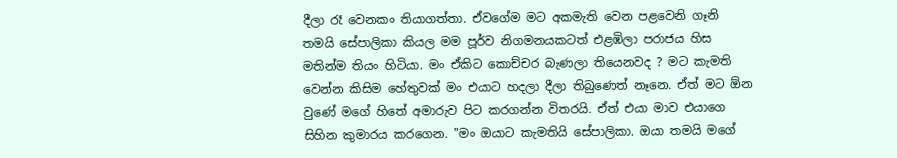දීලා රෑ වෙනකං තියාගත්තා. ඒවගේම මට අකමැති වෙන පළවෙනි ගෑනි තමයි සේපාලිකා කියල මම පූර්ව නිගමනයකටත් එළඹිලා පරාජය හිස මතින්ම තියං හිටියා. මං ඒකිට කොච්චර බැණලා තියෙනවද ? මට කැමති වෙන්න කිසිම හේතුවක් මං එයාට හදලා දීලා තිබුණෙත් නෑනෙ. ඒත් මට ඕන වුණේ මගේ හිතේ අමාරුව පිට කරගන්න විතරයි. ඒත් එයා මාව එයාගෙ සිහින කුමාරය කරගෙන. "මං ඔයාට කැමතියි සේපාලිකා. ඔයා තමයි මගේ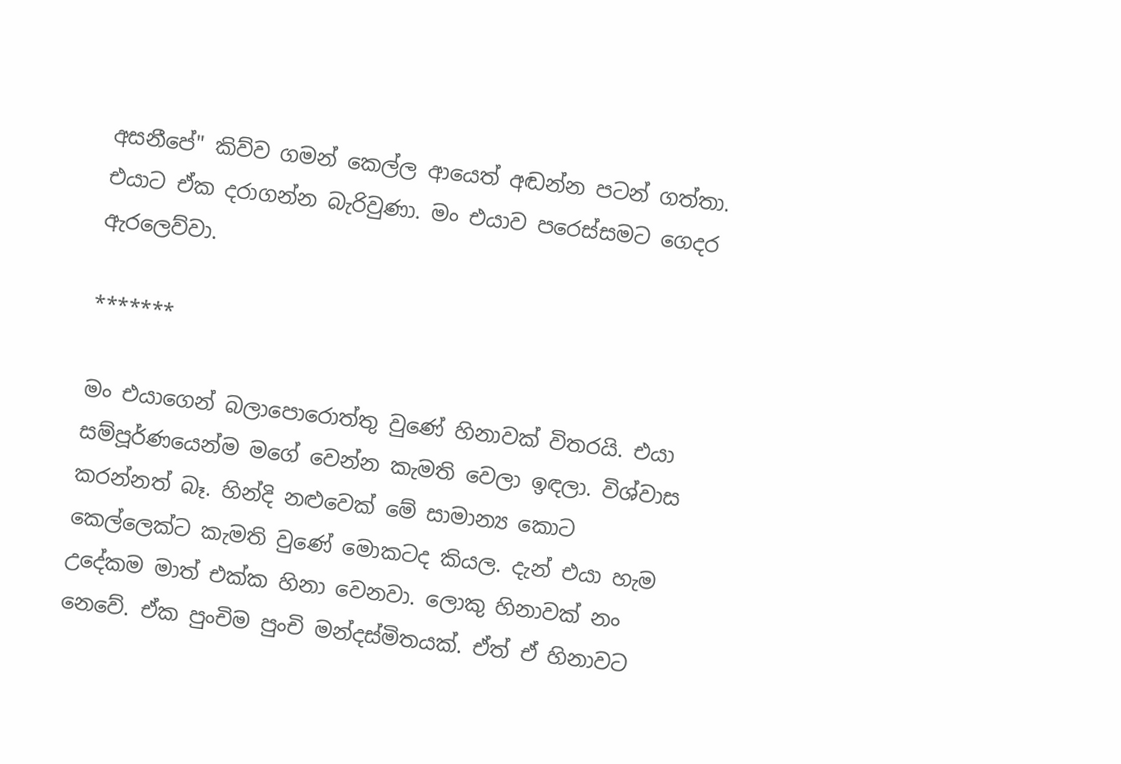අසනීපේ" කිව්ව ගමන් කෙල්ල ආයෙත් අඬන්න පටන් ගත්තා. එයාට ඒක දරාගන්න බැරිවුණා. මං එයාව පරෙස්සමට ගෙදර ඇරලෙව්වා.

*******

මං එයාගෙන් බලාපොරොත්තු වුණේ හිනාවක් විතරයි. එයා සම්පූර්ණයෙන්ම මගේ වෙන්න කැමති වෙලා ඉඳලා. විශ්වාස කරන්නත් බෑ. හින්දි නළුවෙක් මේ සාමාන්‍ය කොට කෙල්ලෙක්ට කැමති වුණේ මොකටද කියල. දැන් එයා හැම උදේකම මාත් එක්ක හිනා වෙනවා. ලොකු හිනාවක් නං නෙවේ. ඒක පුංචිම පුංචි මන්දස්මිතයක්. ඒත් ඒ හිනාවට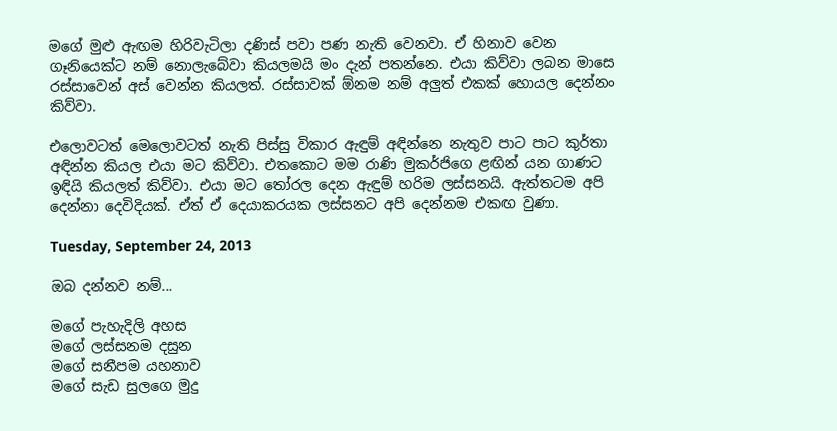මගේ මුළු ඇඟම හිරිවැටිලා දණිස් පවා පණ නැති වෙනවා. ඒ හිනාව වෙන ගෑනියෙක්ට නම් නොලැබේවා කියලමයි මං දැන් පතන්නෙ. එයා කිව්වා ලබන මාසෙ රස්සාවෙන් අස් වෙන්න කියලත්. රස්සාවක් ඕනම නම් අලුත් එකක් හොයල දෙන්නං කිව්වා.

එලොවටත් මෙලොවටත් නැති පිස්සු විකාර ඇඳුම් අඳින්නෙ නැතුව පාට පාට කුර්තා අඳින්න කියල එයා මට කිව්වා. එතකොට මම රාණි මුකර්ජිගෙ ළඟින් යන ගාණට ඉඳියි කියලත් කිව්වා. එයා මට තෝරල දෙන ඇඳුම් හරිම ලස්සනයි. ඇත්තටම අපි දෙන්නා දෙවිදියක්. ඒත් ඒ දෙයාකරයක ලස්සනට අපි දෙන්නම එකඟ වුණා.

Tuesday, September 24, 2013

ඔබ දන්නව නම්...

මගේ පැහැදිලි අහස
මගේ ලස්සනම දසුන
මගේ සනීපම යහනාව
මගේ සැඩ සුලගෙ මුදු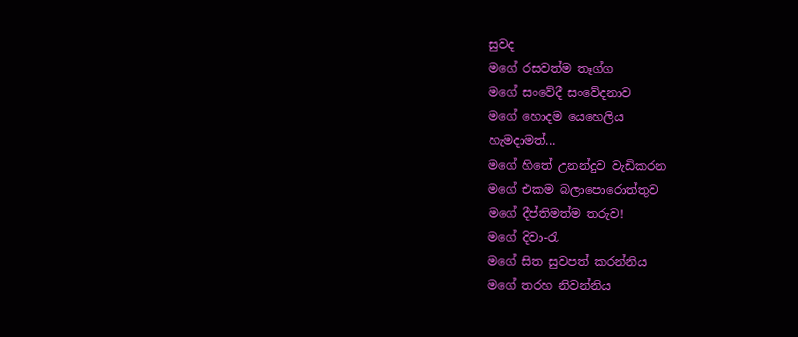සුවද
මගේ රසවත්ම තෑග්ග
මගේ සංවේදී සංවේදනාව
මගේ හොදම යෙහෙලිය
හැමදාමත්...
මගේ හිතේ උනන්දුව වැඩිකරන
මගේ එකම බලාපොරොත්තුව
මගේ දීප්තිමත්ම තරුව!
මගේ දිවා-රැ
මගේ සිත සුවපත් කරන්නිය
මගේ තරහ නිවන්නිය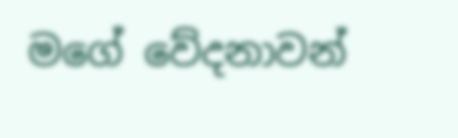මගේ වේදනාවන්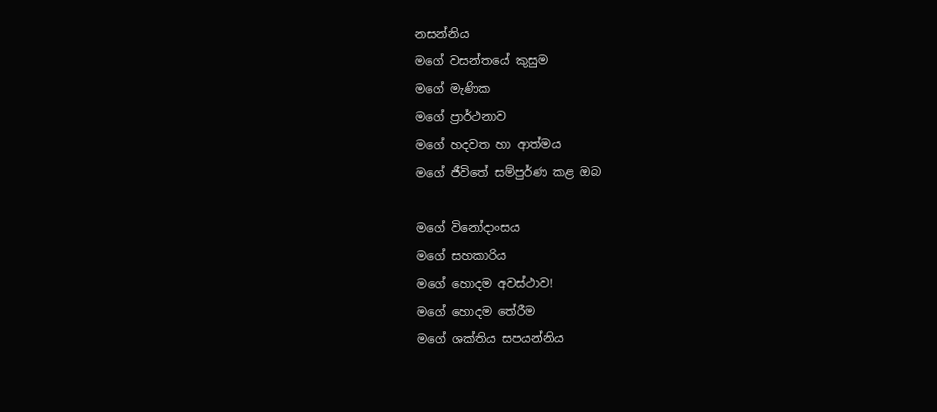නසන්නිය
මගේ වසන්තයේ කුසුම
මගේ මැණික
මගේ ප්‍රාර්ථනාව
මගේ හදවත හා ආත්මය
මගේ ජීවිතේ සම්පුර්ණ කළ ඔබ

මගේ විනෝදාංසය
මගේ සහකාරිය
මගේ හොදම අවස්ථාව!
මගේ හොදම තේරීම
මගේ ශක්තිය සපයන්නිය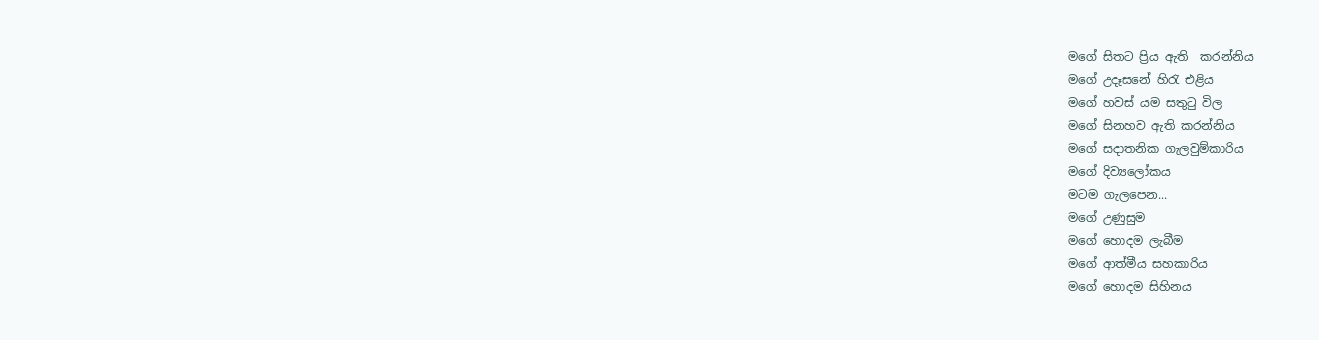මගේ සිතට ප්‍රිය ඇති  කරන්නිය
මගේ උදෑසනේ හිරැ එළිය
මගේ හවස්‍ යම සතුටු විල
මගේ සිනහව ඇති කරන්නිය
මගේ සදාතනික ගැලවුම්කාරිය
මගේ දිව්‍යලෝකය
මටම ගැලපෙන...
මගේ උණුසුම
මගේ හොදම ලැබීම
මගේ ආත්මීය සහකාරිය
මගේ හොදම සිහිනය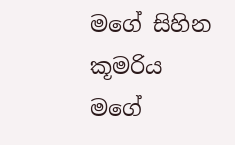මගේ සිහින කූමරිය
මගේ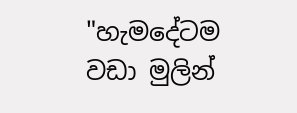"හැමදේටම වඩා මුලින්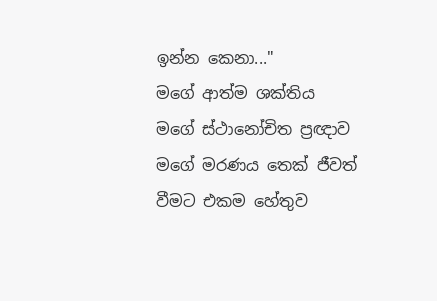ඉන්න කෙනා..."
මගේ ආත්ම ශක්තිය
මගේ ස්ථානෝචිත ප්‍රඥාව
මගේ මරණය තෙක් ජීවත් වීමට එකම හේතුව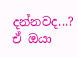දන්නවද...?
ඒ ඔයා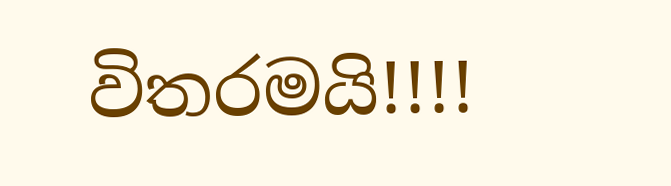විතරමයි!!!!